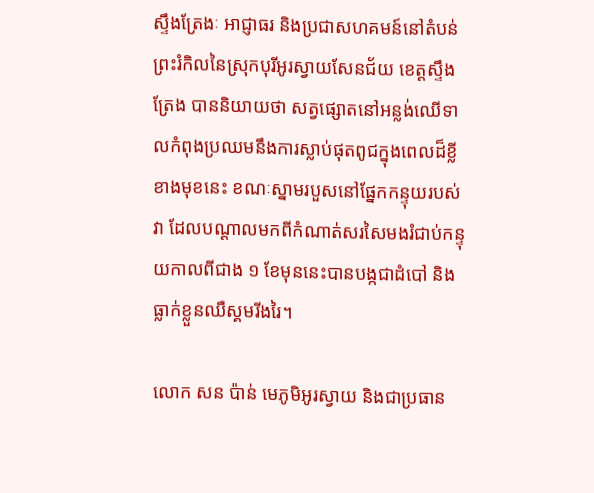ស្ទឹងត្រែងៈ អាជ្ញាធរ និងប្រជាសហគមន៍នៅតំបន់ព្រះរំកិលនៃស្រុកបុរីអូរស្វាយសែនជ័យ ខេត្តស្ទឹងត្រែង បាននិយាយថា សត្វផ្សោតនៅអន្លង់ឈើទាលកំពុងប្រឈមនឹងការស្លាប់ផុតពូជក្នុងពេលដ៏ខ្លីខាងមុខនេះ ខណៈស្នាមរបួសនៅផ្នែកកន្ទុយរបស់វា ដែលបណ្ដាលមកពីកំណាត់សរសៃមងរំជាប់កន្ទុយកាលពីជាង ១ ខែមុននេះបានបង្កជាដំបៅ និងធ្លាក់ខ្លួនឈឺស្គមរីងរៃ។

លោក សន ប៉ាន់ មេភូមិអូរស្វាយ និងជាប្រធាន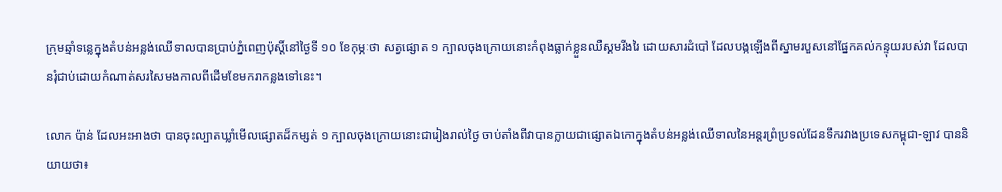ក្រុមឆ្មាំទន្លេក្នុងតំបន់អន្លង់ឈើទាលបានប្រាប់ភ្នំពេញប៉ុស្តិ៍នៅថ្ងៃទី ១០ ខែកុម្ភៈថា សត្វផ្សោត ១ ក្បាលចុងក្រោយនោះកំពុងធ្លាក់ខ្លួនឈឺស្គមរីងរៃ ដោយសារដំបៅ ដែលបង្កឡើងពីស្នាមរបួសនៅផ្នែកគល់កន្ទុយរបស់វា ដែលបានរុំជាប់ដោយកំណាត់សរសៃមងកាលពីដើមខែមករាកន្លងទៅនេះ។

លោក ប៉ាន់ ដែលអះអាងថា បានចុះល្បាតឃ្លាំមើលផ្សោតដ៏កម្សត់ ១ ក្បាលចុងក្រោយនោះជារៀងរាល់ថ្ងៃ ចាប់តាំងពីវាបានក្លាយជាផ្សោតឯកោក្នុងតំបន់អន្លង់ឈើទាលនៃអន្តរព្រំប្រទល់ដែនទឹករវាងប្រទេសកម្ពុជា-ឡាវ បាននិយាយថា៖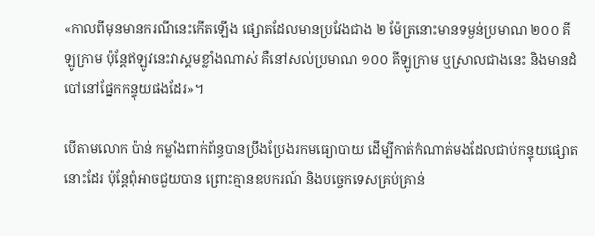«កាលពីមុនមានករណីនេះកើតឡើង ផ្សោតដែលមានប្រវែងជាង ២ ម៉ែត្រនោះមានទម្ងន់ប្រមាណ ២០០ គីឡូក្រាម ប៉ុន្តែឥឡូវនេះវាស្គមខ្លាំងណាស់ គឺនៅសល់ប្រមាណ ១០០ គីឡូក្រាម ឬស្រាលជាងនេះ និងមានដំបៅនៅផ្នែកកន្ទុយផងដែរ»។

បើតាមលោក ប៉ាន់ កម្លាំងពាក់ព័ន្ធបានប្រឹងប្រែងរកមធ្យោបាយ ដើម្បីកាត់កំណាត់មងដែលជាប់កន្ទុយផ្សោតនោះដែរ ប៉ុន្តែពុំអាចជួយបាន ព្រោះគ្មានឧបករណ៍ និងបច្ចេកទេសគ្រប់គ្រាន់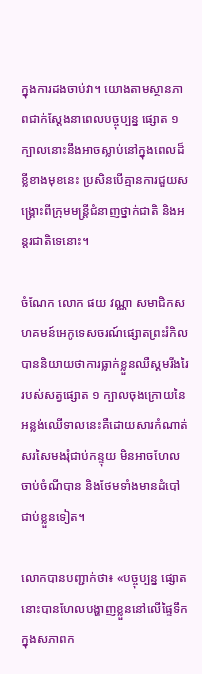ក្នុងការដងចាប់វា។ យោងតាមស្ថានភាពជាក់ស្ដែងនាពេលបច្ចុប្បន្ន ផ្សោត ១ ក្បាលនោះនឹងអាចស្លាប់នៅក្នុងពេលដ៏ខ្លីខាងមុខនេះ ប្រសិនបើគ្មានការជួយសង្គ្រោះពីក្រុមមន្ត្រីជំនាញថ្នាក់ជាតិ និងអន្តរជាតិទេនោះ។

ចំណែក លោក ផយ វណ្ណា សមាជិកសហគមន៍អេកូទេសចរណ៍ផ្សោតព្រះរំកិលបាននិយាយថាការធ្លាក់ខ្លួនឈឺស្គមរីងរៃរបស់សត្វផ្សោត ១ ក្បាលចុងក្រោយនៃអន្លង់ឈើទាលនេះគឺដោយសារកំណាត់សរសៃមងរុំជាប់កន្ទុយ មិនអាចហែលចាប់ចំណីបាន និងថែមទាំងមានដំបៅជាប់ខ្លួនទៀត។

លោកបានបញ្ជាក់ថា៖ «បច្ចុប្បន្ន ផ្សោតនោះបានហែលបង្ហាញខ្លួននៅលើផ្ទៃទឹកក្នុងសភាពក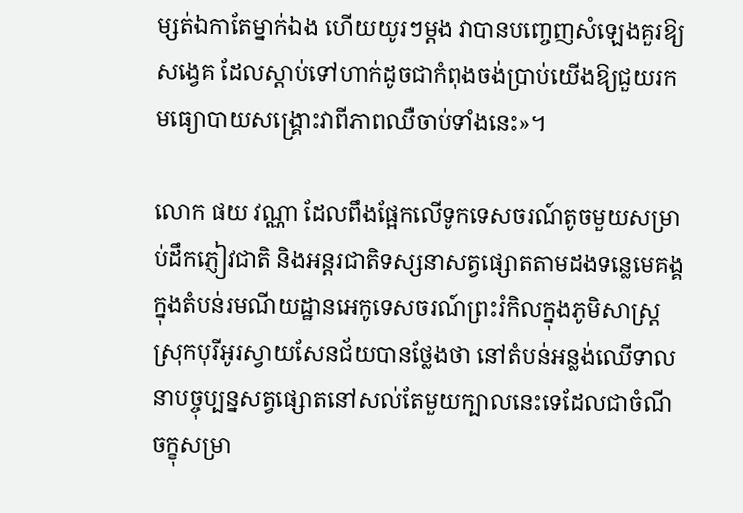ម្សត់ឯកាតែម្នាក់ឯង ហើយយូរៗម្ដង វាបានបញ្ចេញសំឡេងគួរឱ្យសង្វេគ ដែលស្ដាប់ទៅហាក់ដូចជាកំពុងចង់ប្រាប់យើងឱ្យជួយរកមធ្យោបាយសង្គ្រោះវាពីភាពឈឺចាប់ទាំងនេះ»។

លោក ផយ វណ្ណា ដែលពឹងផ្អែកលើទូកទេសចរណ៍តូចមួយសម្រាប់ដឹកភ្ញៀវជាតិ និងអន្តរជាតិទស្សនាសត្វផ្សោតតាមដងទន្លេមេគង្គក្នុងតំបន់រមណីយដ្ឋានអេកូទេសចរណ៍ព្រះរំកិលក្នុងភូមិសាស្ត្រ ស្រុកបុរីអូរស្វាយសែនជ័យបានថ្លែងថា នៅតំបន់អន្លង់ឈើទាលនាបច្ចុប្បន្នសត្វផ្សោតនៅសល់តែមួយក្បាលនេះទេដែលជាចំណីចក្ខុសម្រា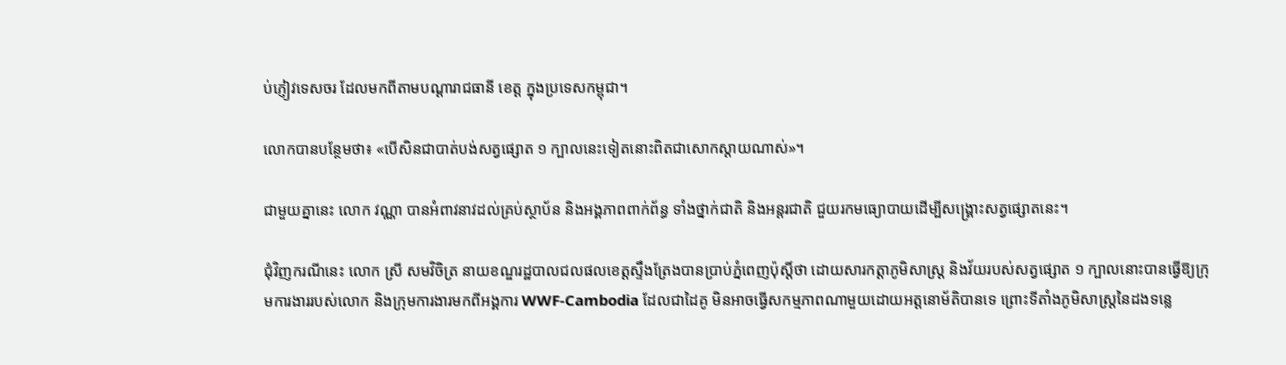ប់ភ្ញៀវទេសចរ ដែលមកពីតាមបណ្ដារាជធានី ខេត្ត ក្នុងប្រទេសកម្ពុជា។

លោកបានបន្ថែមថា៖ «បើសិនជាបាត់បង់សត្វផ្សោត ១ ក្បាលនេះទៀតនោះពិតជាសោកស្ដាយណាស់»។

ជាមួយគ្នានេះ លោក វណ្ណា បានអំពាវនាវដល់គ្រប់ស្ថាប័ន និងអង្គភាពពាក់ព័ន្ធ ទាំងថ្នាក់ជាតិ និងអន្តរជាតិ ជួយរកមធ្យោបាយដើម្បីសង្គ្រោះសត្វផ្សោតនេះ។

ជុំវិញករណីនេះ លោក ស្រី សមវិចិត្រ នាយខណ្ឌរដ្ឋបាលជលផលខេត្តស្ទឹងត្រែងបានប្រាប់ភ្នំពេញប៉ុស្តិ៍ថា ដោយសារកត្តាភូមិសាស្ត្រ និងវ័យរបស់សត្វផ្សោត ១ ក្បាលនោះបានធ្វើឱ្យក្រុមការងាររបស់លោក និងក្រុមការងារមកពីអង្គការ WWF-Cambodia ដែលជាដៃគូ មិនអាចធ្វើសកម្មភាពណាមួយដោយអត្តនោម័តិបានទេ ព្រោះទីតាំងភូមិសាស្ត្រនៃដងទន្លេ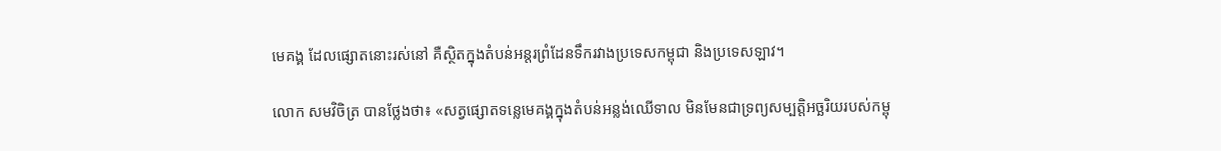មេគង្គ ដែលផ្សោតនោះរស់នៅ គឺស្ថិតក្នុងតំបន់អន្តរព្រំដែនទឹករវាងប្រទេសកម្ពុជា និងប្រទេសឡាវ។

លោក សមវិចិត្រ បានថ្លែងថា៖ «សត្វផ្សោតទន្លេមេគង្គក្នុងតំបន់អន្លង់ឈើទាល មិនមែនជាទ្រព្យសម្បត្តិអច្ឆរិយរបស់កម្ពុ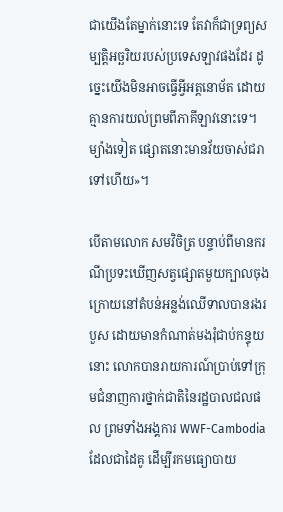ជាយើងតែម្នាក់នោះទេ តែវាក៏ជាទ្រព្យសម្បត្តិអច្ឆរិយរបស់ប្រទេសឡាវផងដែរ ដូច្នេះយើងមិនអាចធ្វើអ្វីអត្តនោម័ត ដោយគ្មានការយល់ព្រមពីភាគីឡាវនោះទេ។ ម្យ៉ាងទៀត ផ្សោតនោះមានវ័យចាស់ជរាទៅហើយ»។

បើតាមលោក សមវិចិត្រ បន្ទាប់ពីមានករណីប្រទះឃើញសត្វផ្សោតមួយក្បាលចុងក្រោយនៅតំបន់អន្លង់ឈើទាលបានរងរបួស ដោយមានកំណាត់មងរុំជាប់កន្ទុយនោះ លោកបានរាយការណ៍ប្រាប់ទៅក្រុមជំនាញការថ្នាក់ជាតិនៃរដ្ឋបាលជលផល ព្រមទាំងអង្គការ WWF-Cambodia ដែលជាដៃគូ ដើម្បីរកមធ្យោបាយ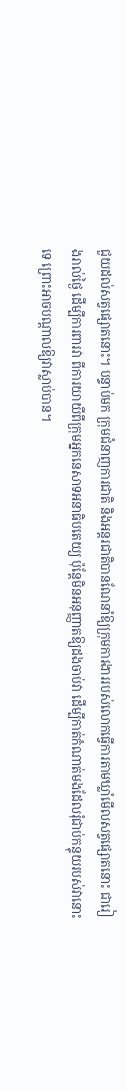ជួយដល់សត្វផ្សោតនោះ។ បន្ទាប់មក ក្រុមជំនាញការជាតិ និងអន្តរជាតិបានណែនាំឱ្យក្រុមការងាររបស់លោកធ្វើការតាមឃ្លាំមើលសត្វផ្សោតនោះ ជារៀងរាល់ថ្ងៃ ដើម្បីការពារវា ពីការយាយីពីក្រុមអ្នកនេសាទអនាធិបតេយ្យ ប៉ុន្តែមិនអនុញ្ញាតឱ្យដងចាប់វា ដើម្បីកាត់កំណាត់មងដែលរុំជាប់កន្ទុយរបស់វានោះទេ ព្រោះអាចបណ្ដាលឱ្យវាស្លាប់បាន។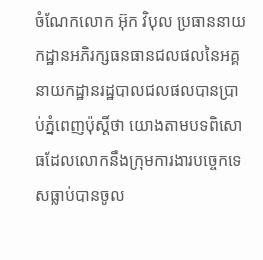ចំណែកលោក អ៊ុក វិបុល ប្រធាននាយកដ្ឋានអភិរក្សធនធានជលផលនៃអគ្គនាយកដ្ឋានរដ្ឋបាលជលផលបានប្រាប់ភ្នំពេញប៉ុស្តិ៍ថា យោងតាមបទពិសោធដែលលោកនឹងក្រុមការងារបច្ចេកទេសធ្លាប់បានចូល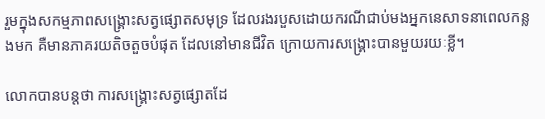រួមក្នុងសកម្មភាពសង្គ្រោះសត្វផ្សោតសមុទ្រ ដែលរងរបួសដោយករណីជាប់មងអ្នកនេសាទនាពេលកន្លងមក គឺមានភាគរយតិចតួចបំផុត ដែលនៅមានជីវិត ក្រោយការសង្គ្រោះបានមួយរយៈខ្លី។

លោកបានបន្តថា ការសង្គ្រោះសត្វផ្សោតដែ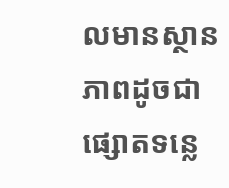លមានស្ថានភាពដូចជាផ្សោតទន្លេ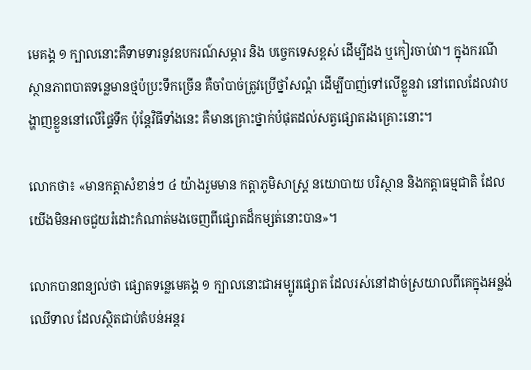មេគង្គ ១ ក្បាលនោះគឺទាមទារនូវឧបករណ៍សម្ភារ និង បច្ចេកទេសខ្ពស់ ដើម្បីដង ឬកៀរចាប់វា។ ក្នុងករណីស្ថានភាពបាតទន្លេមានថ្មប៉ប្រះទឹកច្រើន គឺចាំបាច់ត្រូវប្រើថ្នាំសណ្ដំ ដើម្បីបាញ់ទៅលើខ្លួនវា នៅពេលដែលវាបង្ហាញខ្លួននៅលើផ្ទៃទឹក ប៉ុន្តែវិធីទាំងនេះ គឺមានគ្រោះថ្នាក់បំផុតដល់សត្វផ្សោតរងគ្រោះនោះ។

លោកថា៖ «មានកត្តាសំខាន់ៗ ៤ យ៉ាងរួមមាន កត្តាភូមិសាស្ត្រ នយោបាយ បរិស្ថាន និងកត្តាធម្មជាតិ ដែលយើងមិនអាចជួយរំដោះកំណាត់មងចេញពីផ្សោតដ៏កម្សត់នោះបាន»។

លោកបានពន្យល់ថា ផ្សោតទន្លេមេគង្គ ១ ក្បាលនោះជាអម្បូរផ្សោត ដែលរស់នៅដាច់ស្រយាលពីគេក្នុងអន្លង់ឈើទាល ដែលស្ថិតជាប់តំបន់អន្តរ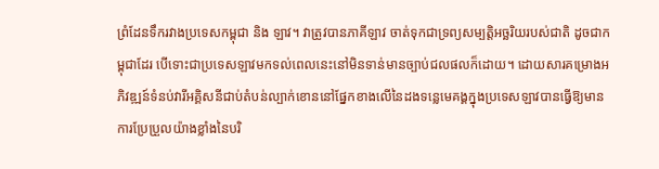ព្រំដែនទឹករវាងប្រទេសកម្ពុជា និង ឡាវ។ វាត្រូវបានភាគីឡាវ ចាត់ទុកជាទ្រព្យសម្បត្តិអច្ឆរិយរបស់ជាតិ ដូចជាកម្ពុជាដែរ បើទោះជាប្រទេសឡាវមកទល់ពេលនេះនៅមិនទាន់មានច្បាប់ជលផលក៏ដោយ។ ដោយសារគម្រោងអភិវឌ្ឍន៍ទំនប់វារីអគ្គិសនីជាប់តំបន់ល្បាក់ខោននៅផ្នែកខាងលើនៃដងទន្លេមេគង្គក្នុងប្រទេសឡាវបានធ្វើឱ្យមានការប្រែប្រួលយ៉ាងខ្លាំងនៃបរិ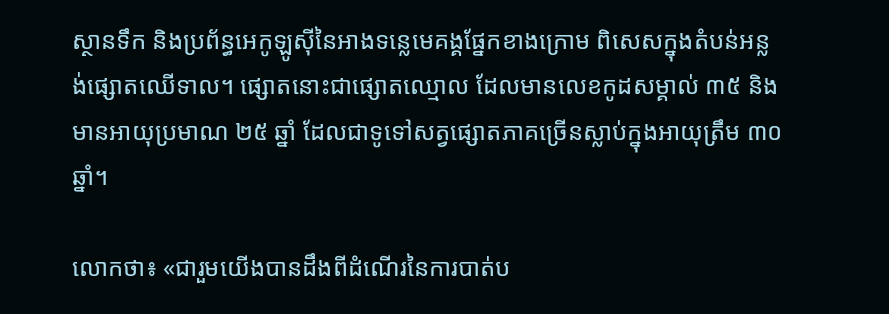ស្ថានទឹក និងប្រព័ន្ធអេកូឡូស៊ីនៃអាងទន្លេមេគង្គផ្នែកខាងក្រោម ពិសេសក្នុងតំបន់អន្លង់ផ្សោតឈើទាល។ ផ្សោតនោះជាផ្សោតឈ្មោល ដែលមានលេខកូដសម្គាល់ ៣៥ និងមានអាយុប្រមាណ ២៥ ឆ្នាំ ដែលជាទូទៅសត្វផ្សោតភាគច្រើនស្លាប់ក្នុងអាយុត្រឹម ៣០ ឆ្នាំ។

លោកថា៖ «ជារួមយើងបានដឹងពីដំណើរនៃការបាត់ប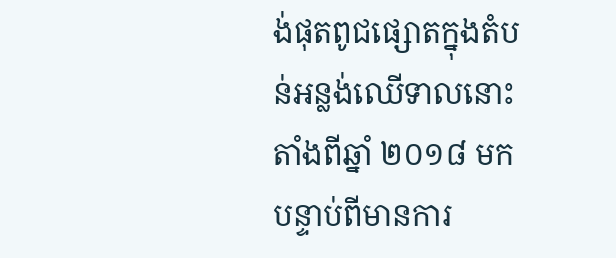ង់ផុតពូជផ្សោតក្នុងតំបន់អន្លង់ឈើទាលនោះតាំងពីឆ្នាំ ២០១៨ មក បន្ទាប់ពីមានការ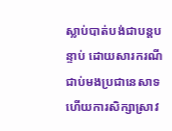ស្លាប់បាត់បង់ជាបន្តបន្ទាប់ ដោយសារករណីជាប់មងប្រជានេសាទហើយការសិក្សាស្រាវ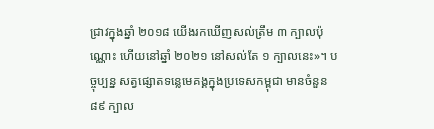ជ្រាវក្នុងឆ្នាំ ២០១៨ យើងរកឃើញសល់ត្រឹម ៣ ក្បាលប៉ុណ្ណោះ ហើយនៅឆ្នាំ ២០២១ នៅសល់តែ ១ ក្បាលនេះ»។ បច្ចុប្បន្ន សត្វផ្សោតទន្លេមេគង្គក្នុងប្រទេសកម្ពុជា មានចំនួន ៨៩ ក្បាល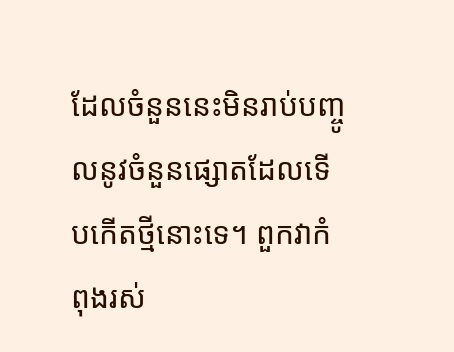ដែលចំនួននេះមិនរាប់បញ្ចូលនូវចំនួនផ្សោតដែលទើបកើតថ្មីនោះទេ។ ពួកវាកំពុងរស់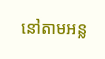នៅតាមអន្ល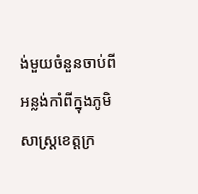ង់មួយចំនួនចាប់ពីអន្លង់កាំពីក្នុងភូមិសាស្ត្រខេត្តក្រ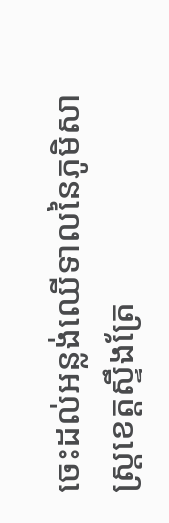ចេះដល់អន្លង់ឈើទាលនៃភូមិសាស្ត្រខេត្តស្ទឹងត្រែ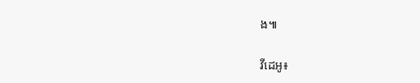ង៕

វីដេអូ៖